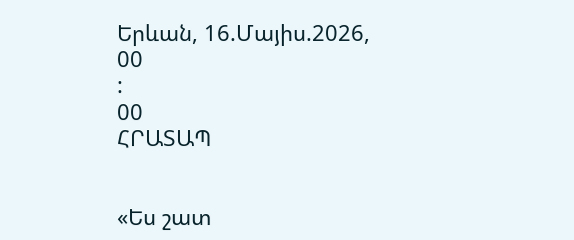Երևան, 16.Մայիս.2026,
00
:
00
ՀՐԱՏԱՊ


«Ես շատ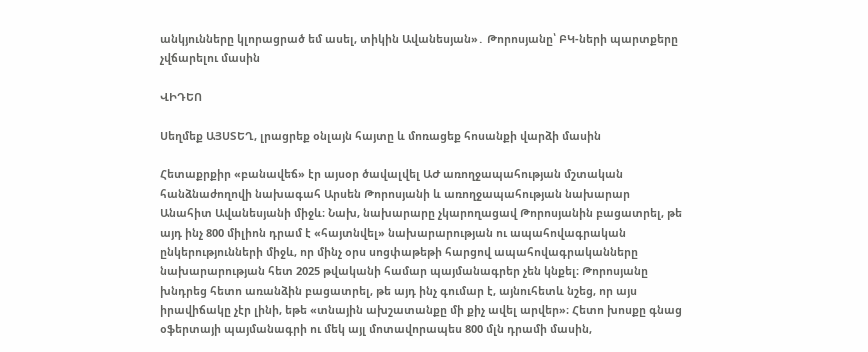անկյունները կլորացրած եմ ասել, տիկին Ավանեսյան»․ Թորոսյանը՝ ԲԿ-ների պարտքերը չվճարելու մասին

ՎԻԴԵՈ

Սեղմեք ԱՅՍՏԵՂ, լրացրեք օնլայն հայտը և մոռացեք հոսանքի վարձի մասին

Հետաքրքիր «բանավեճ» էր այսօր ծավալվել ԱԺ առողջապահության մշտական հանձնաժողովի նախագահ Արսեն Թորոսյանի և առողջապահության նախարար Անահիտ Ավանեսյանի միջև։ Նախ, նախարարը չկարողացավ Թորոսյանին բացատրել, թե այդ ինչ 800 միլիոն դրամ է «հայտնվել» նախարարության ու ապահովագրական ընկերությունների միջև, որ մինչ օրս սոցփաթեթի հարցով ապահովագրականները նախարարության հետ 2025 թվականի համար պայմանագրեր չեն կնքել։ Թորոսյանը խնդրեց հետո առանձին բացատրել, թե այդ ինչ գումար է, այնուհետև նշեց, որ այս իրավիճակը չէր լինի, եթե «տնային ախշատանքը մի քիչ ավել արվեր»։ Հետո խոսքը գնաց օֆերտայի պայմանագրի ու մեկ այլ մոտավորապես 800 մլն դրամի մասին,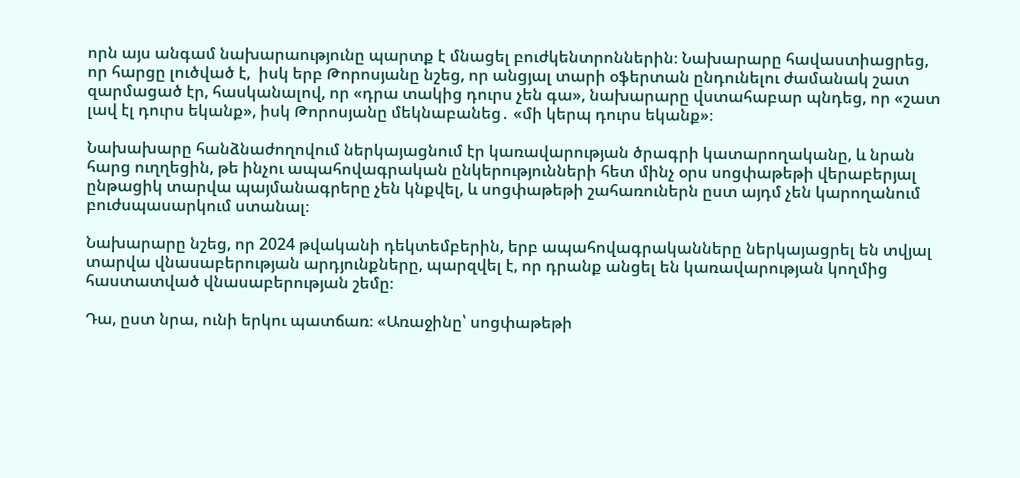որն այս անգամ նախարաությունը պարտք է մնացել բուժկենտրոններին։ Նախարարը հավաստիացրեց, որ հարցը լուծված է,  իսկ երբ Թորոսյանը նշեց, որ անցյալ տարի օֆերտան ընդունելու ժամանակ շատ զարմացած էր, հասկանալով, որ «դրա տակից դուրս չեն գա», նախարարը վստահաբար պնդեց, որ «շատ լավ էլ դուրս եկանք», իսկ Թորոսյանը մեկնաբանեց․ «մի կերպ դուրս եկանք»։

Նախախարը հանձնաժողովում ներկայացնում էր կառավարության ծրագրի կատարողականը, և նրան հարց ուղղեցին, թե ինչու ապահովագրական ընկերությունների հետ մինչ օրս սոցփաթեթի վերաբերյալ ընթացիկ տարվա պայմանագրերը չեն կնքվել, և սոցփաթեթի շահառուներն ըստ այդմ չեն կարողանում բուժսպասարկում ստանալ։

Նախարարը նշեց, որ 2024 թվականի դեկտեմբերին, երբ ապահովագրականները ներկայացրել են տվյալ տարվա վնասաբերության արդյունքները, պարզվել է, որ դրանք անցել են կառավարության կողմից հաստատված վնասաբերության շեմը։

Դա, ըստ նրա, ունի երկու պատճառ։ «Առաջինը՝ սոցփաթեթի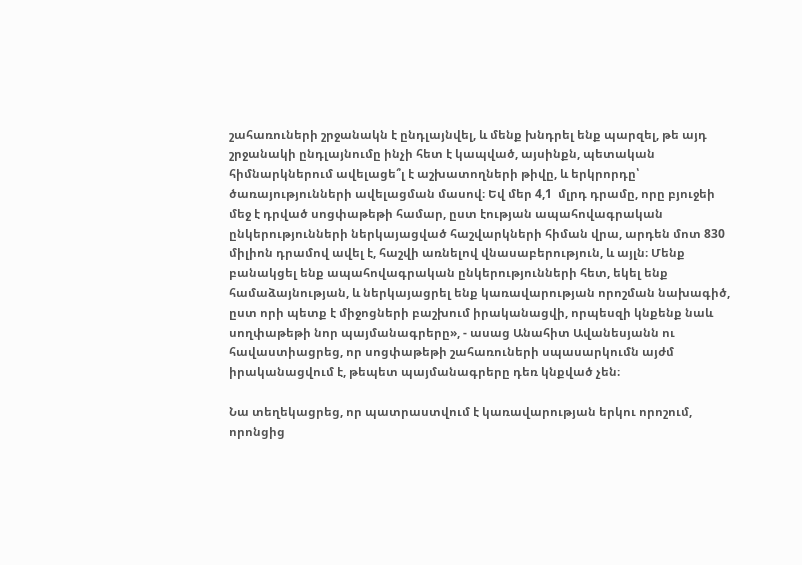շահառուների շրջանակն է ընդլայնվել, և մենք խնդրել ենք պարզել, թե այդ շրջանակի ընդլայնումը ինչի հետ է կապված, այսինքն, պետական հիմնարկներում ավելացե՞լ է աշխատողների թիվը, և երկրորդը՝ ծառայությունների ավելացման մասով։ Եվ մեր 4,1  մլրդ դրամը, որը բյուջեի մեջ է դրված սոցփաթեթի համար, ըստ էության ապահովագրական ընկերությունների ներկայացված հաշվարկների հիման վրա, արդեն մոտ 830 միլիոն դրամով ավել է, հաշվի առնելով վնասաբերություն, և այլն։ Մենք բանակցել ենք ապահովագրական ընկերությունների հետ, եկել ենք համաձայնության, և ներկայացրել ենք կառավարության որոշման նախագիծ, ըստ որի պետք է միջոցների բաշխում իրականացվի, որպեսզի կնքենք նաև սողփաթեթի նոր պայմանագրերը», - ասաց Անահիտ Ավանեսյանն ու հավաստիացրեց, որ սոցփաթեթի շահառուների սպասարկումն այժմ իրականացվում է, թեպետ պայմանագրերը դեռ կնքված չեն։

Նա տեղեկացրեց, որ պատրաստվում է կառավարության երկու որոշում, որոնցից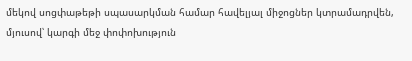մեկով սոցփաթեթի սպասարկման համար հավելյալ միջոցներ կտրամադրվեն, մյուսով՝ կարգի մեջ փոփոխություն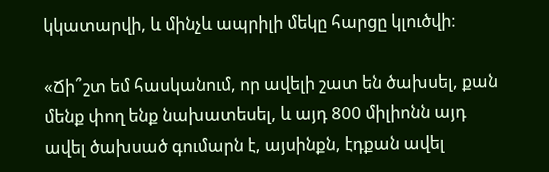կկատարվի, և մինչև ապրիլի մեկը հարցը կլուծվի։

«Ճի՞շտ եմ հասկանում, որ ավելի շատ են ծախսել, քան մենք փող ենք նախատեսել, և այդ 800 միլիոնն այդ ավել ծախսած գումարն է, այսինքն, էդքան ավել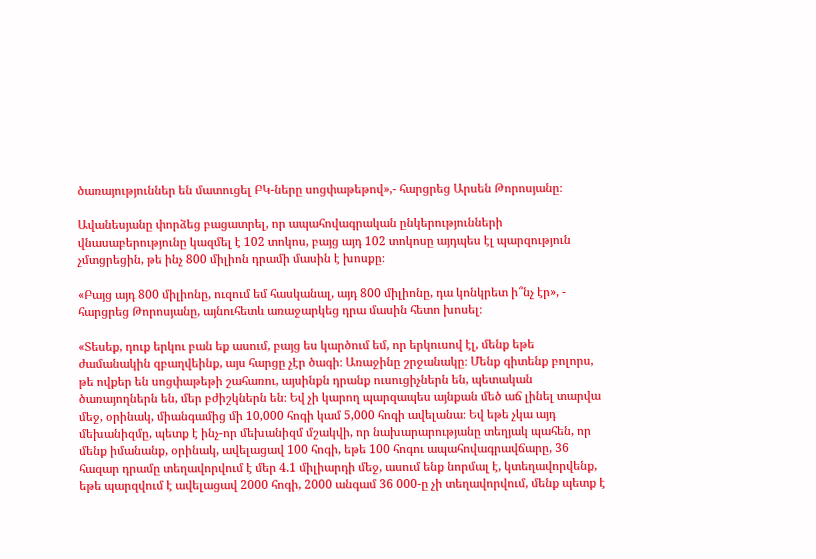ծառայություններ են մատուցել ԲԿ-ները սոցփաթեթով»,- հարցրեց Արսեն Թորոսյանը։

Ավանեսյանը փորձեց բացատրել, որ ապահովագրական ընկերությունների վնասաբերությունը կազմել է 102 տոկոս, բայց այդ 102 տոկոսը այդպես էլ պարզություն չմտցրեցին, թե ինչ 800 միլիոն դրամի մասին է խոսքը։

«Բայց այդ 800 միլիոնը, ուզում եմ հասկանալ, այդ 800 միլիոնը, դա կոնկրետ ի՞նչ էր», - հարցրեց Թորոսյանը, այնուհետև առաջարկեց դրա մասին հետո խոսել։

«Տեսեք, դուք երկու բան եք ասում, բայց ես կարծում եմ, որ երկուսով էլ, մենք եթե ժամանակին զբաղվեինք, այս հարցը չէր ծագի։ Առաջինը շրջանակը։ Մենք գիտենք բոլորս, թե ովքեր են սոցփաթեթի շահառու, այսինքն դրանք ուսուցիչներն են, պետական ծառայողներն են, մեր բժիշկներն են։ Եվ չի կարող պարզապես այնքան մեծ աճ լինել տարվա մեջ, օրինակ, միանգամից մի 10,000 հոգի կամ 5,000 հոգի ավելանա։ Եվ եթե չկա այդ մեխանիզմը, պետք է ինչ-որ մեխանիզմ մշակվի, որ նախարարությանը տեղյակ պահեն, որ մենք իմանանք, օրինակ, ավելացավ 100 հոգի, եթե 100 հոգու ապահովագրավճարը, 36 հազար դրամը տեղավորվում է մեր 4.1 միլիարդի մեջ, ասում ենք նորմալ է, կտեղավորվենք, եթե պարզվում է ավելացավ 2000 հոգի, 2000 անգամ 36 000-ը չի տեղավորվում, մենք պետք է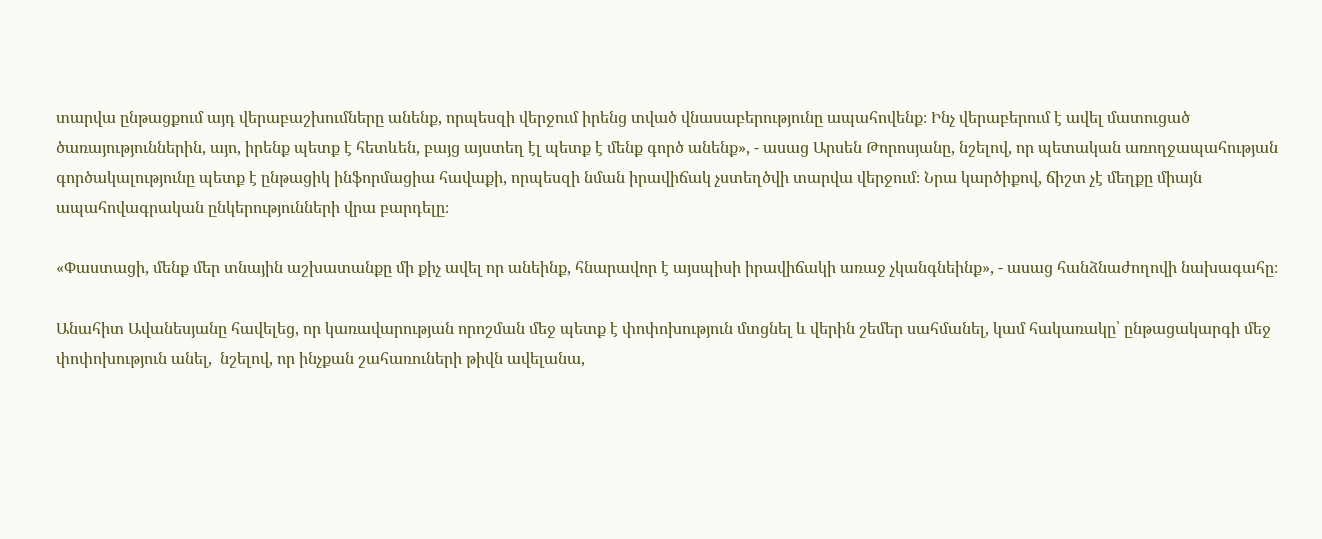տարվա ընթացքում այդ վերաբաշխումները անենք, որպեսզի վերջում իրենց տված վնասաբերությունը ապահովենք։ Ինչ վերաբերում է ավել մատուցած ծառայություններին, այո, իրենք պետք է հետևեն, բայց այստեղ էլ պետք է մենք գործ անենք», - ասաց Արսեն Թորոսյանը, նշելով, որ պետական առողջապահության գործակալությունը պետք է ընթացիկ ինֆորմացիա հավաքի, որպեսզի նման իրավիճակ չստեղծվի տարվա վերջում։ Նրա կարծիքով, ճիշտ չէ մեղքը միայն ապահովագրական ընկերությունների վրա բարդելը։

«Փաստացի, մենք մեր տնային աշխատանքը մի քիչ ավել որ անեինք, հնարավոր է այսպիսի իրավիճակի առաջ չկանգնեինք», - ասաց հանձնաժողովի նախագահը։

Անահիտ Ավանեսյանը հավելեց, որ կառավարության որոշման մեջ պետք է փոփոխություն մտցնել և վերին շեմեր սահմանել, կամ հակառակը՝ ընթացակարգի մեջ փոփոխություն անել,  նշելով, որ ինչքան շահառուների թիվն ավելանա,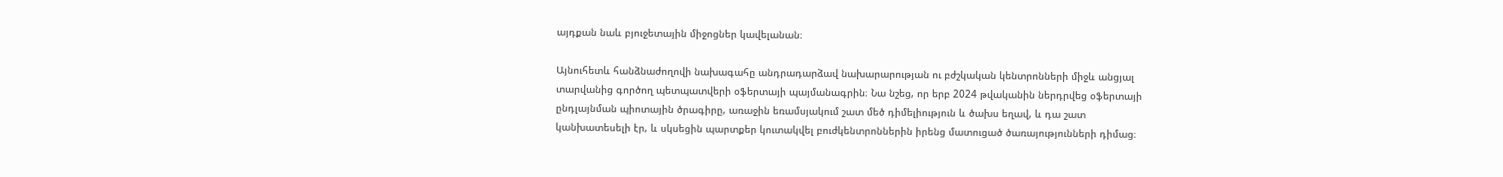այդքան նաև բյուջետային միջոցներ կավելանան։

Այնուհետև հանձնաժողովի նախագահը անդրադարձավ նախարարության ու բժշկական կենտրոնների միջև անցյալ տարվանից գործող պետպատվերի օֆերտայի պայմանագրին։ Նա նշեց, որ երբ 2024 թվականին ներդրվեց օֆերտայի ընդլայնման պիոտային ծրագիրը, առաջին եռամսյակում շատ մեծ դիմելիություն և ծախս եղավ, և դա շատ կանխատեսելի էր, և սկսեցին պարտքեր կուտակվել բուժկենտրոններին իրենց մատուցած ծառայությունների դիմաց։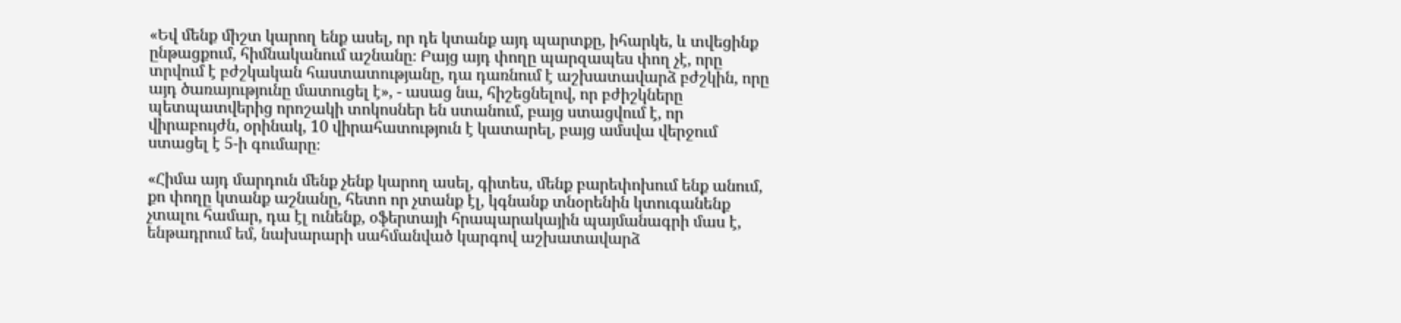«Եվ մենք միշտ կարող ենք ասել, որ դե կտանք այդ պարտքը, իհարկե, և տվեցինք ընթացքում, հիմնականում աշնանը։ Բայց այդ փողը պարզապես փող չէ, որը տրվում է բժշկական հաստատությանը, դա դառնում է աշխատավարձ բժշկին, որը այդ ծառայությունը մատուցել է», - ասաց նա, հիշեցնելով, որ բժիշկները պետպատվերից որոշակի տոկոսներ են ստանում, բայց ստացվում է, որ վիրաբույժն, օրինակ, 10 վիրահատություն է կատարել, բայց ամսվա վերջում ստացել է 5-ի գումարը։

«Հիմա այդ մարդուն մենք չենք կարող ասել, գիտես, մենք բարեփոխում ենք անում, քո փողը կտանք աշնանը, հետո որ չտանք էլ, կգնանք տնօրենին կտուգանենք չտալու համար, դա էլ ունենք, օֆերտայի հրապարակային պայմանագրի մաս է, ենթադրում եմ, նախարարի սահմանված կարգով աշխատավարձ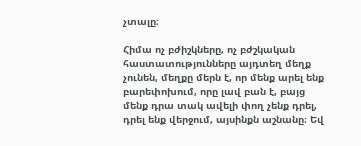չտալը։

Հիմա ոչ բժիշկները, ոչ բժշկական հաստատությունները այդտեղ մեղք չունեն, մեղքը մերն է, որ մենք արել ենք բարեփոխում, որը լավ բան է, բայց մենք դրա տակ ավելի փող չենք դրել, դրել ենք վերջում, այսինքն աշնանը։ Եվ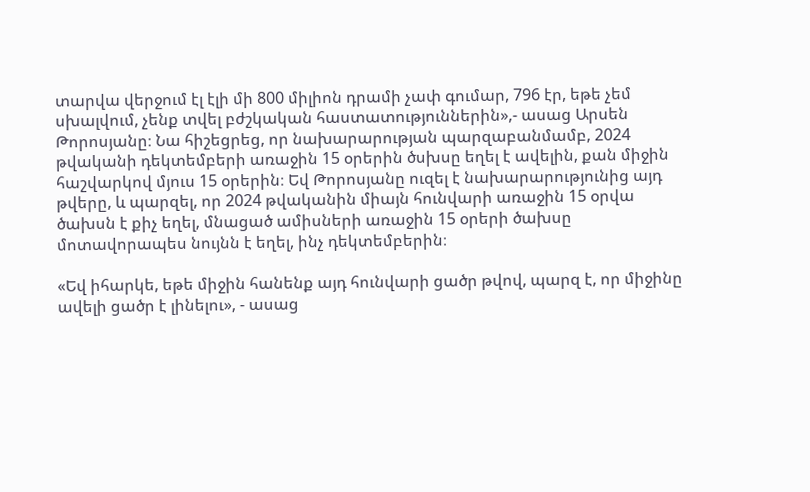տարվա վերջում էլ էլի մի 800 միլիոն դրամի չափ գումար, 796 էր, եթե չեմ սխալվում, չենք տվել բժշկական հաստատություններին»,- ասաց Արսեն Թորոսյանը։ Նա հիշեցրեց, որ նախարարության պարզաբանմամբ, 2024 թվականի դեկտեմբերի առաջին 15 օրերին ծսխսը եղել է ավելին, քան միջին հաշվարկով մյուս 15 օրերին։ Եվ Թորոսյանը ուզել է նախարարությունից այդ թվերը, և պարզել, որ 2024 թվականին միայն հունվարի առաջին 15 օրվա ծախսն է քիչ եղել, մնացած ամիսների առաջին 15 օրերի ծախսը մոտավորապես նույնն է եղել, ինչ դեկտեմբերին։

«Եվ իհարկե, եթե միջին հանենք այդ հունվարի ցածր թվով, պարզ է, որ միջինը ավելի ցածր է լինելու», - ասաց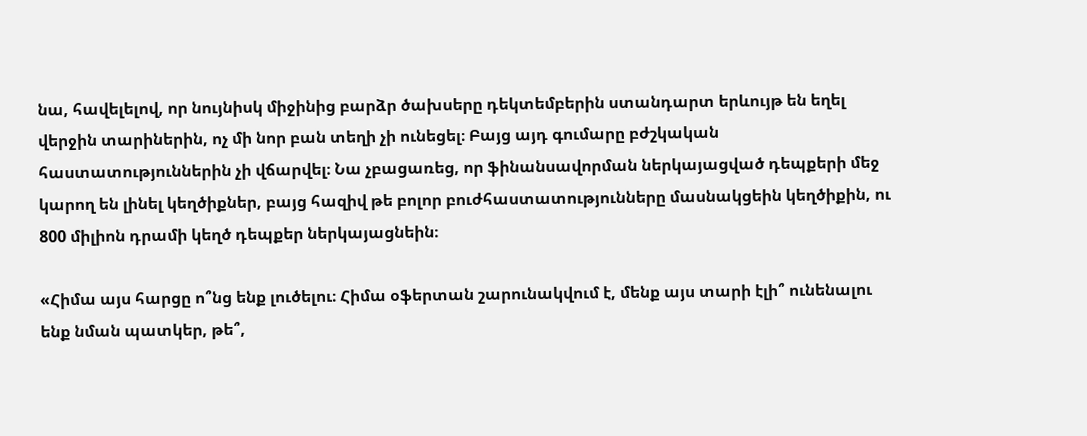նա, հավելելով, որ նույնիսկ միջինից բարձր ծախսերը դեկտեմբերին ստանդարտ երևույթ են եղել վերջին տարիներին, ոչ մի նոր բան տեղի չի ունեցել։ Բայց այդ գումարը բժշկական հաստատություններին չի վճարվել։ Նա չբացառեց, որ ֆինանսավորման ներկայացված դեպքերի մեջ կարող են լինել կեղծիքներ, բայց հազիվ թե բոլոր բուժհաստատությունները մասնակցեին կեղծիքին, ու 800 միլիոն դրամի կեղծ դեպքեր ներկայացնեին։

«Հիմա այս հարցը ո՞նց ենք լուծելու։ Հիմա օֆերտան շարունակվում է, մենք այս տարի էլի՞ ունենալու ենք նման պատկեր, թե՞,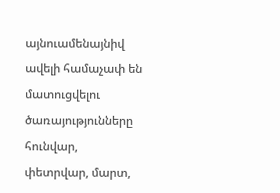այնուամենայնիվ ավելի համաչափ են մատուցվելու ծառայությունները հունվար, փետրվար, մարտ,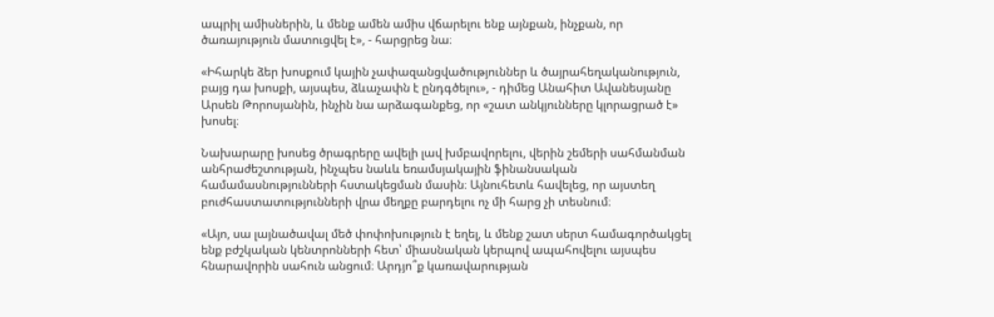ապրիլ ամիսներին, և մենք ամեն ամիս վճարելու ենք այնքան, ինչքան, որ ծառայություն մատուցվել է», - հարցրեց նա։

«Իհարկե ձեր խոսքում կային չափազանցվածություններ և ծայրահեղականություն, բայց դա խոսքի, այսպես, ձևաչափն է ընդգծելու», - դիմեց Անահիտ Ավանեսյանը Արսեն Թորոսյանին, ինչին նա արձագանքեց, որ «շատ անկյունները կլորացրած է» խոսել։

Նախարարը խոսեց ծրագրերը ավելի լավ խմբավորելու, վերին շեմերի սահմանման անհրաժեշտության, ինչպես նաևև եռամսյակային ֆինանսական համամասնությունների հստակեցման մասին։ Այնուհետև հավելեց, որ այստեղ բուժհաստատությունների վրա մեղքը բարդելու ոչ մի հարց չի տեսնում։

«Այո, սա լայնածավալ մեծ փոփոխություն է եղել, և մենք շատ սերտ համագործակցել ենք բժշկական կենտրոնների հետ՝ միասնական կերպով ապահովելու այսպես հնարավորին սահուն անցում։ Արդյո՞ք կառավարության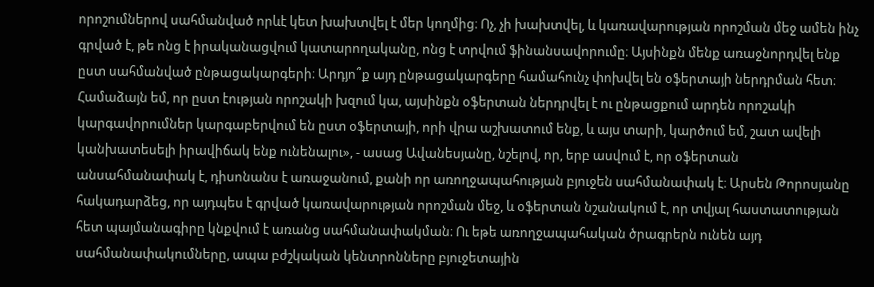որոշումներով սահմանված որևէ կետ խախտվել է մեր կողմից։ Ոչ, չի խախտվել, և կառավարության որոշման մեջ ամեն ինչ գրված է, թե ոնց է իրականացվում կատարողականը, ոնց է տրվում ֆինանսավորումը։ Այսինքն մենք առաջնորդվել ենք ըստ սահմանված ընթացակարգերի։ Արդյո՞ք այդ ընթացակարգերը համահունչ փոխվել են օֆերտայի ներդրման հետ։ Համաձայն եմ, որ ըստ էության որոշակի խզում կա, այսինքն օֆերտան ներդրվել է ու ընթացքում արդեն որոշակի կարգավորումներ կարգաբերվում են ըստ օֆերտայի, որի վրա աշխատում ենք, և այս տարի, կարծում եմ, շատ ավելի կանխատեսելի իրավիճակ ենք ունենալու», - ասաց Ավանեսյանը, նշելով, որ, երբ ասվում է, որ օֆերտան անսահմանափակ է, դիսոնանս է առաջանում, քանի որ առողջապահության բյուջեն սահմանափակ է։ Արսեն Թորոսյանը հակադարձեց, որ այդպես է գրված կառավարության որոշման մեջ, և օֆերտան նշանակում է, որ տվյալ հաստատության հետ պայմանագիրը կնքվում է առանց սահմանափակման։ Ու եթե առողջապահական ծրագրերն ունեն այդ սահմանափակումները, ապա բժշկական կենտրոնները բյուջետային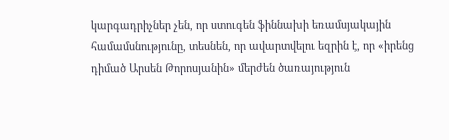կարգադրիչներ չեն, որ ստուգեն ֆիննախի եռամսյակային համամսնությունը, տեսնեն, որ ավարտվելու եզրին է, որ «իրենց դիմած Արսեն Թորոսյանին» մերժեն ծառայություն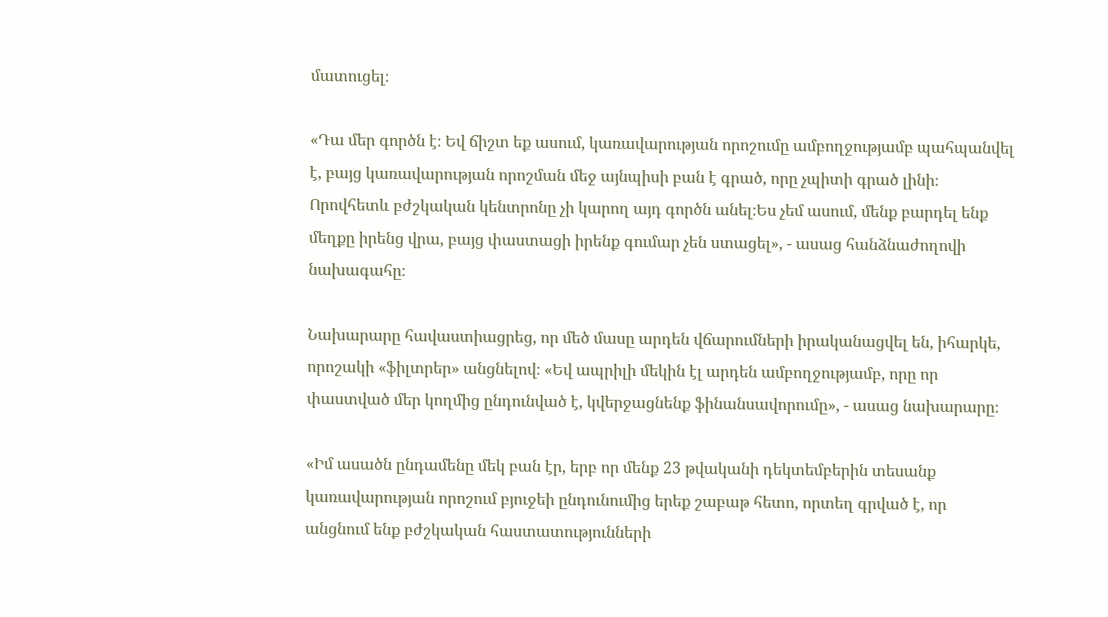մատուցել։

«Դա մեր գործն է։ Եվ ճիշտ եք ասում, կառավարության որոշումը ամբողջությամբ պահպանվել է, բայց կառավարության որոշման մեջ այնպիսի բան է գրած, որը չպիտի գրած լինի։ Որովհետև բժշկական կենտրոնը չի կարող այդ գործն անել։Ես չեմ ասում, մենք բարդել ենք մեղքը իրենց վրա, բայց փաստացի իրենք գումար չեն ստացել», - ասաց հանձնաժողովի նախագահը։

Նախարարը հավաստիացրեց, որ մեծ մասը արդեն վճարումների իրականացվել են, իհարկե, որոշակի «ֆիլտրեր» անցնելով։ «Եվ ապրիլի մեկին էլ արդեն ամբողջությամբ, որը որ փաստված մեր կողմից ընդունված է, կվերջացնենք ֆինանսավորումը», - ասաց նախարարը։

«Իմ ասածն ընդամենը մեկ բան էր, երբ որ մենք 23 թվականի դեկտեմբերին տեսանք կառավարության որոշում բյուջեի ընդունումից երեք շաբաթ հետո, որտեղ գրված է, որ անցնում ենք բժշկական հաստատությունների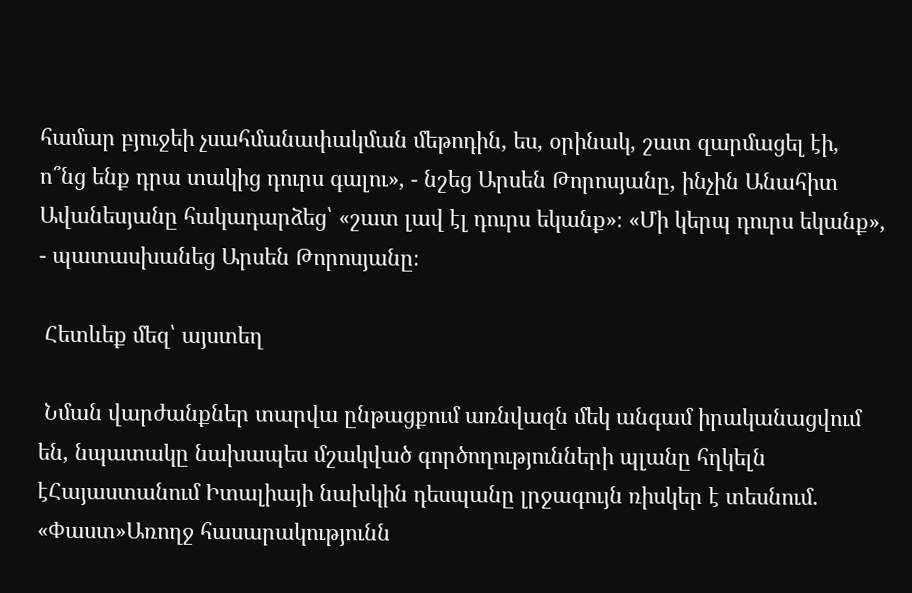համար բյուջեի չսահմանափակման մեթոդին, ես, օրինակ, շատ զարմացել էի, ո՞նց ենք դրա տակից դուրս գալու», - նշեց Արսեն Թորոսյանը, ինչին Անահիտ Ավանեսյանը հակադարձեց՝ «շատ լավ էլ դուրս եկանք»։ «Մի կերպ դուրս եկանք», - պատասխանեց Արսեն Թորոսյանը։

 Հետևեք մեզ՝ այստեղ

 Նման վարժանքներ տարվա ընթացքում առնվազն մեկ անգամ իրականացվում են, նպատակը նախապես մշակված գործողությունների պլանը հղկելն էՀայաստանում Իտալիայի նախկին դեսպանը լրջագույն ռիսկեր է տեսնում. «Փաստ»Առողջ հասարակությունն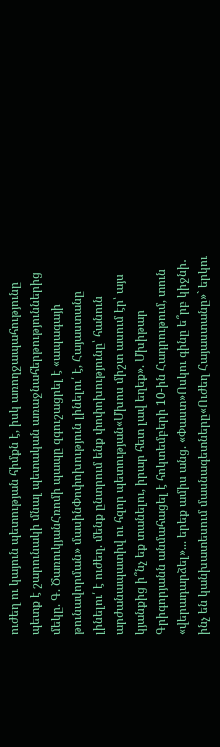ուժեղ ու կայուն պետության հիմքն է, իսկ առողջապահությունը պետք է շարունակի մնալ պետական առաջնահերթություններից մեկը. Գ. ԾառուկյանՀռոմի պապը զգուշացրել է «ապագայի թունավորման» մասինՓոփոխություն լինելու՛ է, Հայաստանը լինելու՛ է ուժեղ. մենք ընտրում ենք փոփոխությունը՝ հանուն արժանապատիվ ու հզոր պետության«Մխոս միշտ ասում էր՝ այս կյանքից ի՞նչ եք տանելու, իրար հետ լավ եղեք». Մխիթար Գրիգորյանն անմահացել է հոկտեմբերի 10-ին Հադրութում, տուն «վերադարձել»... երեք ամիս անց. «Փաստ»Ոսկու գինը ե՞րբ կիջնի․ ինչ են կանխատեսում մասնագետները«Ուժեղ Հայաստանը»` երկու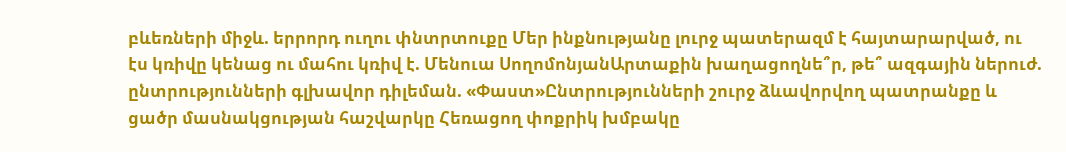բևեռների միջև. երրորդ ուղու փնտրտուքը Մեր ինքնությանը լուրջ պատերազմ է հայտարարված, ու էս կռիվը կենաց ու մահու կռիվ է. Մենուա ՍողոմոնյանԱրտաքին խաղացողնե՞ր, թե՞ ազգային ներուժ. ընտրությունների գլխավոր դիլեման. «Փաստ»Ընտրությունների շուրջ ձևավորվող պատրանքը և ցածր մասնակցության հաշվարկը Հեռացող փոքրիկ խմբակը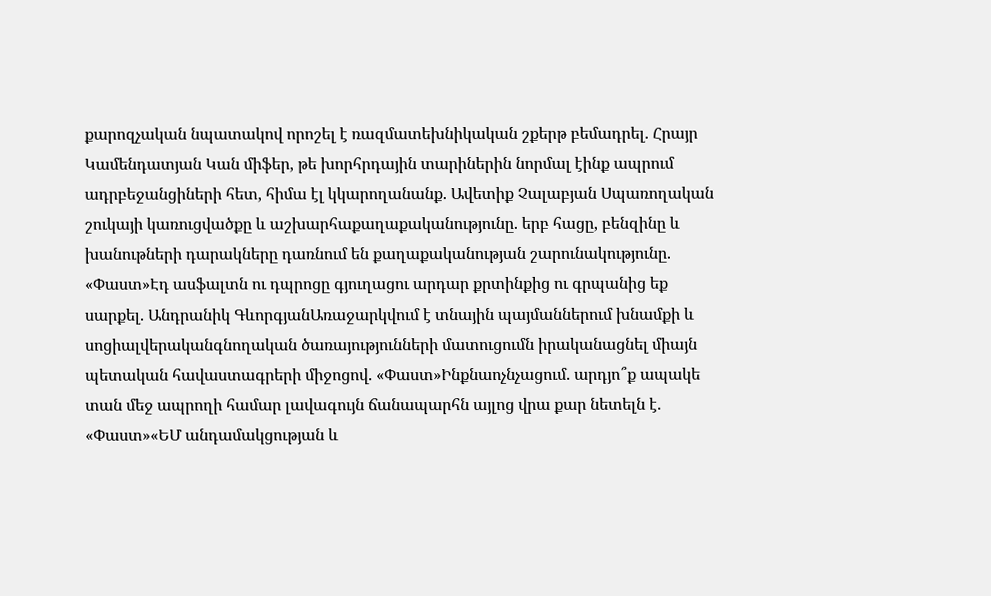քարոզչական նպատակով որոշել է ռազմատեխնիկական շքերթ բեմադրել. Հրայր Կամենդատյան Կան միֆեր, թե խորհրդային տարիներին նորմալ էինք ապրում ադրբեջանցիների հետ, հիմա էլ կկարողանանք. Ավետիք Չալաբյան Սպառողական շուկայի կառուցվածքը և աշխարհաքաղաքականությունը. երբ հացը, բենզինը և խանութների դարակները դառնում են քաղաքականության շարունակությունը. «Փաստ»Էդ ասֆալտն ու դպրոցը գյուղացու արդար քրտինքից ու գրպանից եք սարքել. Անդրանիկ ԳևորգյանԱռաջարկվում է տնային պայմաններում խնամքի և սոցիալվերականգնողական ծառայությունների մատուցումն իրականացնել միայն պետական հավաստագրերի միջոցով. «Փաստ»Ինքնաոչնչացում. արդյո՞ք ապակե տան մեջ ապրողի համար լավագույն ճանապարհն այլոց վրա քար նետելն է. «Փաստ»«ԵՄ անդամակցության և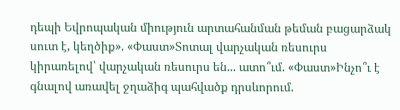դեպի Եվրոպական միություն արտահանման թեման բացարձակ սուտ է, կեղծիք». «Փաստ»Տոտալ վարչական ռեսուրս կիրառելով՝ վարչական ռեսուրս են... ատո՞ւմ. «Փաստ»Ինչո՞ւ է գնալով առավել ջղաձիգ պահվածք դրսևորում.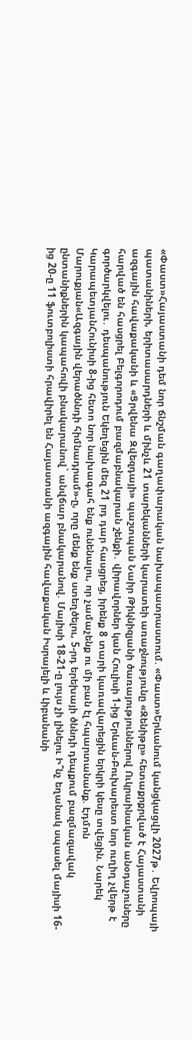«Փաստ»Հայաստանի դեմ նոր ճնշման գաղափարական նախապատրաստում. «Փաստ»Երևանում կանցկացվի 2027թ․ Եվրոպայի պատանիների, երիտասարդների և մինչև 21 տարեկանների կարատեի առաջնությունը «Զենիթը» հետաքրքրված է Հայաստանի ազգային հավաքականի և «Ցրվենա Զվեզդայի» պաշտպան Նաիր Թիկնիզյանի ծառայություններով Ուկրաինական անօդաչուները հարված են հասցրել Բելգորոդում բազմաբնակարան շենքի․ վիրավորներ կան Հուլիսի 1-ից Երևան-Բուխարեստ նոր ուղիղ չվերթ է գործարկվելու․ դեսպանություն Եկեղեցին մեզ 21 րդ դար հասցրեց, իրենք 8 տարի կառավարեցին երկրի կեսը տվեցին. Նարեկ ԿարապետյանՀունիսի 8-ից հետո նոր նախագահ ենք ունենալու, որ չամաչենք ու մի բան էլ հպարտանանք. Էդմոն Մարուքյան«Ազգային վերածննդի հիմնադրամ»-ը, որը մենք ենք ստեղծելու, 5-րդ երեխայի ծննդի դեպքում բազմազավակ ընտանիքներին կապահովի բնակարանով` անվճար բնակարանով. Մայիսի 18-21-ը լույս չի լինելու Ի՞նչ եղանակ սպասել մայիսի 16-ից 20-ը 11 ֆուտբոլիստի հրավիրել են Հայաստանի ազգային հավաքական Իսրայելի և Լիբանանի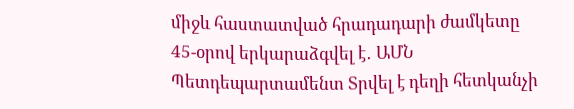միջև հաստատված հրադադարի ժամկետը 45-օրով երկարաձգվել է․ ԱՄՆ Պետդեպարտամենտ Տրվել է դեղի հետկանչի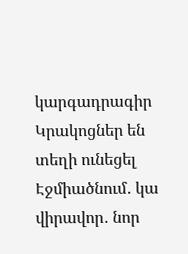կարգադրագիր Կրակոցներ են տեղի ունեցել Էջմիածնում․ կա վիրավոր․ նոր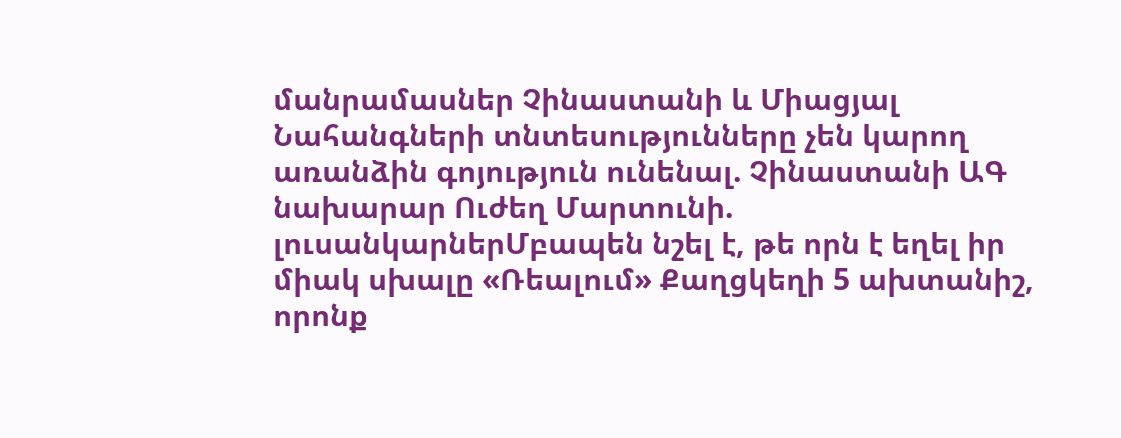մանրամասներ Չինաստանի և Միացյալ Նահանգների տնտեսությունները չեն կարող առանձին գոյություն ունենալ. Չինաստանի ԱԳ նախարար Ուժեղ Մարտունի. լուսանկարներՄբապեն նշել է, թե որն է եղել իր միակ սխալը «Ռեալում» Քաղցկեղի 5 ախտանիշ, որոնք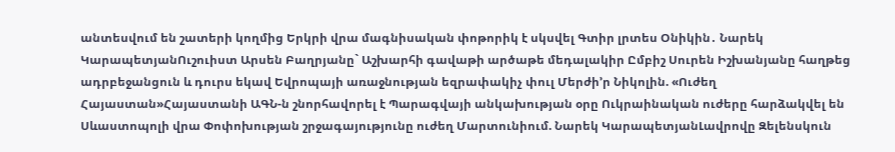անտեսվում են շատերի կողմից Երկրի վրա մագնիսական փոթորիկ է սկսվել Գտիր լրտես Օնիկին․ Նարեկ ԿարապետյանՈւշուիստ Արսեն Բաղրյանը` Աշխարհի գավաթի արծաթե մեդալակիր Ըմբիշ Սուրեն Իշխանյանը հաղթեց ադրբեջանցուն և դուրս եկավ Եվրոպայի առաջնության եզրափակիչ փուլ Մերժի’ր Նիկոլին. «Ուժեղ Հայաստան»Հայաստանի ԱԳՆ-ն շնորհավորել է Պարագվայի անկախության օրը Ուկրաինական ուժերը հարձակվել են Սևաստոպոլի վրա Փոփոխության շրջագայությունը ուժեղ Մարտունիում. Նարեկ ԿարապետյանԼավրովը Զելենսկուն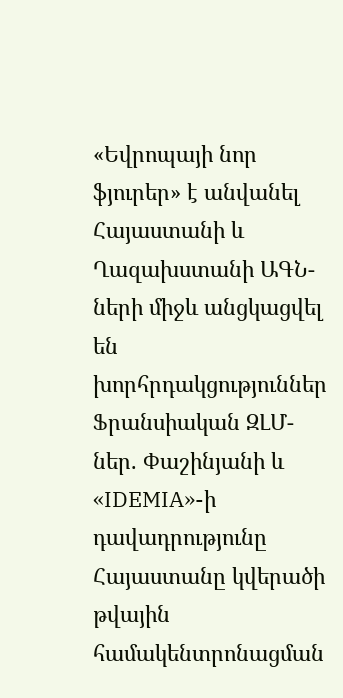«Եվրոպայի նոր ֆյուրեր» է անվանել Հայաստանի և Ղազախստանի ԱԳՆ-ների միջև անցկացվել են խորհրդակցություններ Ֆրանսիական ԶԼՄ-ներ. Փաշինյանի և «IDEMIA»-ի դավադրությունը Հայաստանը կվերածի թվային համակենտրոնացման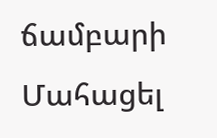ճամբարի Մահացել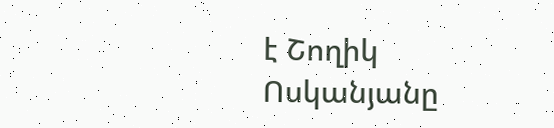է Շողիկ Ոսկանյանը